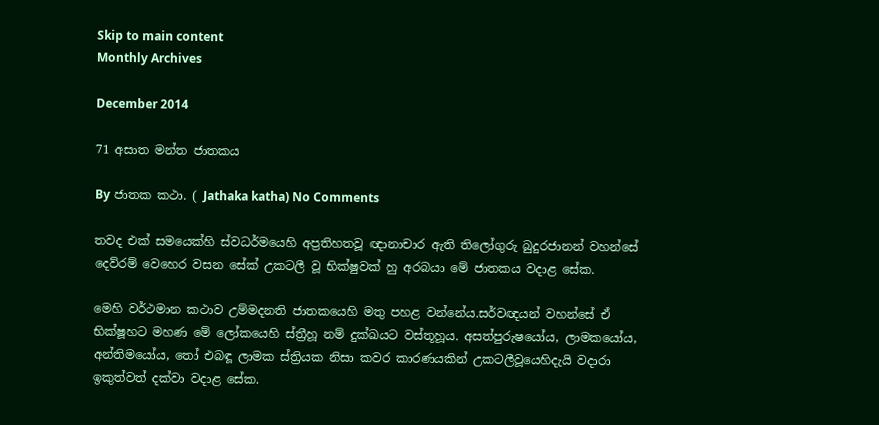Skip to main content
Monthly Archives

December 2014

71 අසාත මන්ත ජාතකය

By ජාතක කථා. ( Jathaka katha) No Comments

තවද එක් සමයෙක්හි ස්වධර්මයෙහි අප්‍රතිහතවූ ඥානාචාර ඇති තිලෝගුරු බුදුරජානන් වහන්සේ දෙව්රම් වෙහෙර වසන සේක් උකටලී වූ භික්ෂුවක් හු අරබයා මේ ජාතකය වදාළ සේක.

මෙහි වර්ථමාන කථාව උම්මදනති ජාතකයෙහි මතු පහළ වන්නේය.සර්වඥයන් වහන්සේ ඒ භික්ෂූහට මහණ මේ ලෝකයෙහි ස්ත්‍රීහූ නම් දුක්ඛයට වස්තූහූය. අසත්පුරුෂයෝය, ලාමකයෝය, අන්තිමයෝය, තෝ එබඳූ ලාමක ස්ත්‍රියක නිසා කවර කාරණයකින් උකටලීවූයෙහිදැයි වදාරා ඉකුත්වත් දක්වා වදාළ සේක.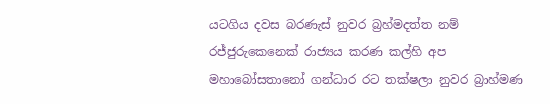යටගිය දවස බරණැස් නුවර බ්‍රහ්මදත්ත නම් රජ්ජුරුකෙනෙක් රාජ්‍යය කරණ කල්හි අප මහාබෝසතානෝ ගන්ධාර රට තක්ෂලා නුවර බ්‍රාහ්මණ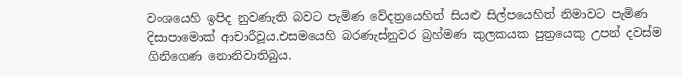වංශයෙහි ඉපිද නුවණැති බවට පැමිණ වේදත්‍රයෙහිත් සියළු සිල්පයෙහිත් නිමාවට පැමිණ දිසාපාමොක් ආචාරීවූය.එසමයෙහි බරණැස්නුවර බ්‍රහ්මණ කුලකයක පුත්‍රයෙකු උපන් දවස්ම ගිනිගෙණ නොනිවාතිබුය.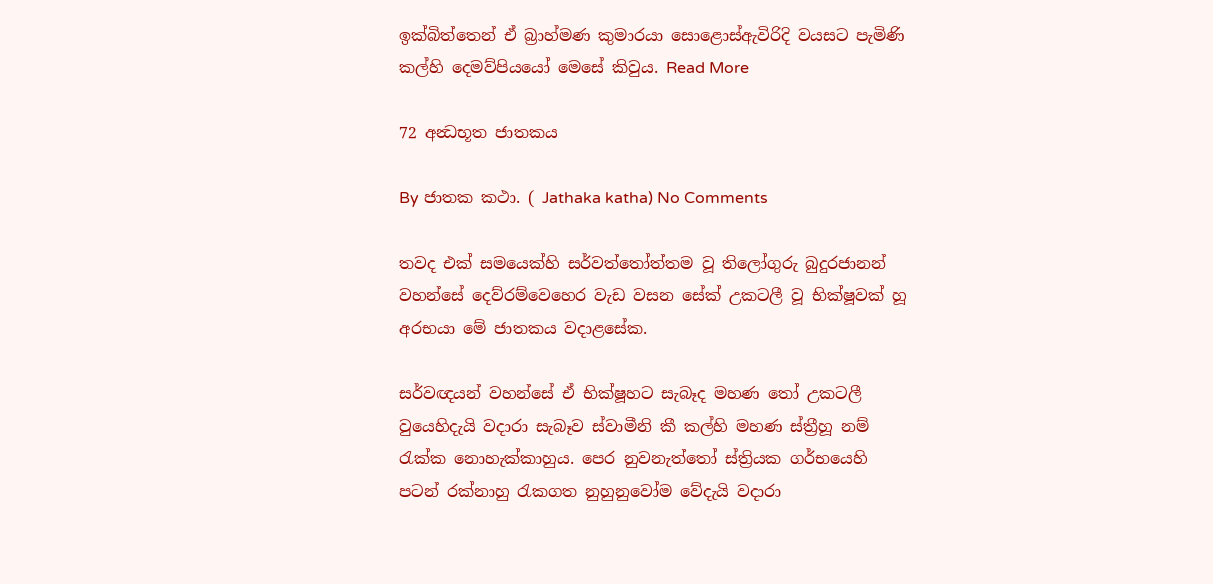ඉක්බිත්තෙන් ඒ බ්‍රාහ්මණ කුමාරයා සොළොස්ඇවිරිදි වයසට පැමිණි කල්හි දෙමව්පියයෝ මෙසේ කිවුය. Read More

72 අන්‍ධභූත ජාතකය

By ජාතක කථා. ( Jathaka katha) No Comments

තවද එක් සමයෙක්හි සර්වත්තෝත්තම වූ තිලෝගුරු බුදුරජානන් වහන්සේ දෙව්රම්වෙහෙර වැඩ වසන සේක් උකටලී වූ භික්ෂූවක් හූ අරභයා මේ ජාතකය වදාළසේක.

සර්වඥයන් වහන්සේ ඒ භික්ෂූහට සැබෑද මහණ තෝ උකටලී වුයෙහිදැයි වදාරා සැබෑව ස්වාමීනි කී කල්හි මහණ ස්ත්‍රීහූ නම් රැක්ක නොහැක්කාහුය. පෙර නුවනැත්තෝ ස්ත්‍රියක ගර්භයෙහි පටන් රක්නාහු රැකගත නුහුනුවෝම වේදැයි වදාරා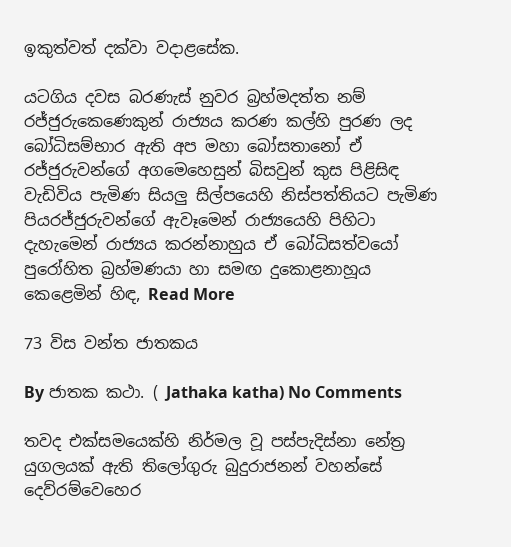ඉකුත්වත් දක්වා වදාළසේක.

යටගිය දවස බරණැස් නුවර බ්‍රහ්මදත්ත නම් රජ්ජුරුකෙණෙකුන් රාජ්‍යය කරණ කල්හි පුරණ ලද බෝධිසම්භාර ඇති අප මහා බෝසතානෝ ඒ රජ්ජුරුවන්ගේ අගමෙහෙසුන් බිසවුන් කුස පිළිසිඳ වැඩිවිය පැමිණ සියලු සිල්පයෙහි නිස්පත්තියට පැමිණ පියරජ්ජුරුවන්ගේ ඇවෑමෙන් රාජ්‍යයෙහි පිහිටා දැහැමෙන් රාජ්‍යය කරන්නාහුය ඒ බෝධිසත්වයෝ පුරෝහිත බ්‍රහ්මණයා හා සමඟ දුකොළනාහූය කෙළෙමින් හිඳ, Read More

73 විස වන්ත ජාතකය

By ජාතක කථා. ( Jathaka katha) No Comments

තවද එක්සමයෙක්හි නිර්මල වූ පස්පැදිස්නා නේත්‍ර යුගලයක් ඇති තිලෝගුරු බුදුරාජනන් වහන්සේ දෙව්රම්වෙහෙර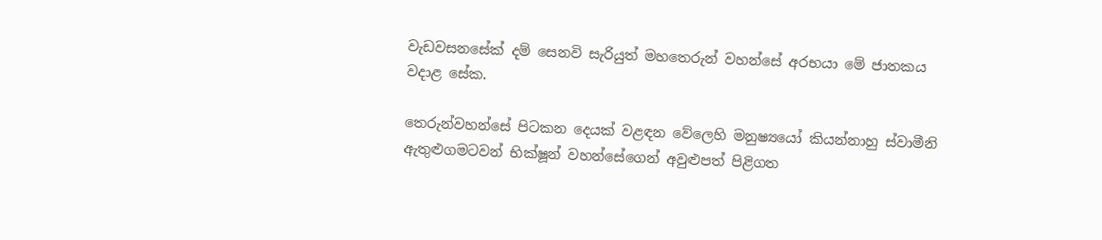වැඩවසනසේක් දම් සෙනවි සැරියුත් මහතෙරුන් වහන්සේ අරභයා මේ ජාතකය වදාළ සේක.

තෙරුන්වහන්සේ පිටකන දෙයක් වළඳන වේලෙහි මනුෂ්‍යයෝ කියන්නාහු ස්වාමීනි ඇතුළුගමටවන් භික්ෂූන් වහන්සේගෙන් අවුළුපත් පිළිගත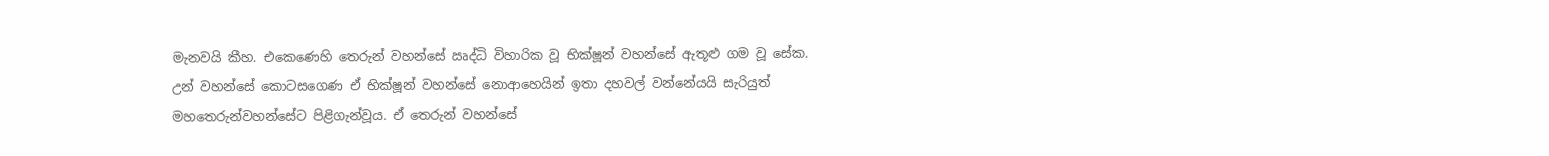මැනවයි කීහ. එකෙණෙහි තෙරුන් වහන්සේ ඍද්ධි විහාරික වූ භික්ෂූන් වහන්සේ ඇතූළු ගම වූ සේක. උන් වහන්සේ කොටසගෙණ ඒ භික්ෂූන් වහන්සේ නොආහෙයින් ඉතා දහවල් වන්නේයයි සැරියුත් මහතෙරුන්වහන්සේට පිළිගැන්වූය. ඒ තෙරුන් වහන්සේ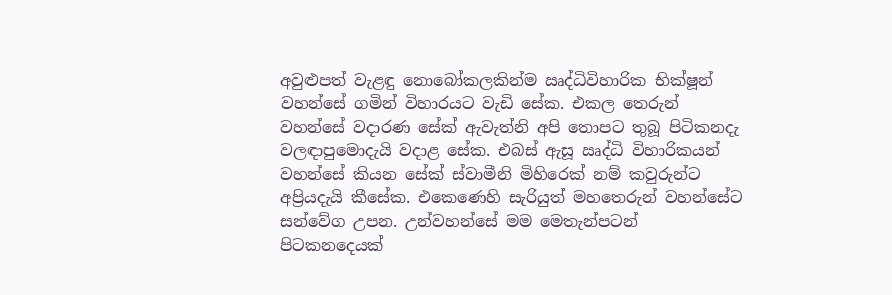අවුළුපත් වැළඳු නොබෝකලකින්ම ඍද්ධිවිහාරික භික්ෂූන් වහන්සේ ගමින් විහාරයට වැඩි සේක. එකල තෙරුන් වහන්සේ වදාරණ සේක් ඇවැත්නි අපි තොපට තුබූ පිටිකනදැ වලඳාපුමොදැයි වදාළ සේක. එබස් ඇසූ ඍද්ධි විහාරිකයන් වහන්සේ කියන සේක් ස්වාමීනි මිහිරෙක් නම් කවුරුන්ට අප්‍රියදැයි කීසේක. එකෙණෙහි සැරියුත් මහතෙරුන් වහන්සේට සන්වේග උපන. උන්වහන්සේ මම මෙතැන්පටන් පිටකනදෙයක්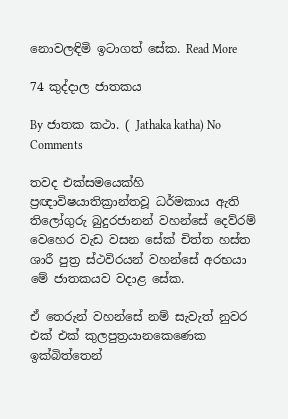නොවලඳිමි ඉටාගත් සේක. Read More

74 කුද්දාල ජාතකය

By ජාතක කථා. ( Jathaka katha) No Comments

තවද එක්සමයෙක්හි ප්‍රඥාවිෂයාතික්‍රාන්තවූ ධර්මකාය ඇති තිලෝගුරු බුදුරජානන් වහන්සේ දෙව්රම් වෙහෙර වැඩ වසන සේක් චිත්ත හස්ත ශාරී පුත්‍ර ස්ථවිරයන් වහන්සේ අරභයා මේ ජාතකයව වදාළ සේක.

ඒ තෙරුන් වහන්සේ නම් සැවැත් නුවර එක් එක් කුලපුත්‍රයානකෙණෙක ඉක්බිත්තෙන්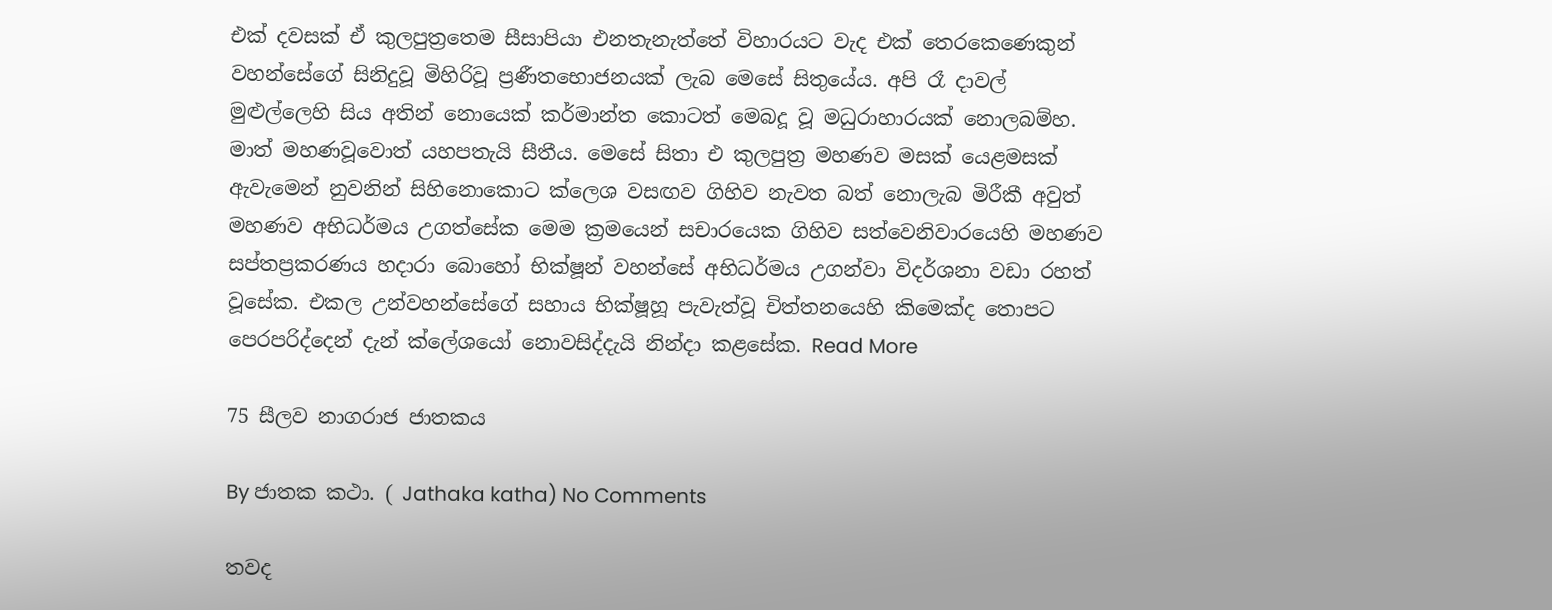එක් දවසක් ඒ කුලපුත්‍රතෙම සීසාපියා එනතැනැත්තේ විහාරයට වැද එක් තෙරකෙණෙකුන් වහන්සේගේ සිනිදුවූ මිහිරිවූ ප්‍රණීතභොජනයක් ලැබ මෙසේ සිතුයේය. අපි රෑ දාවල් මුළුල්ලෙහි සිය අතින් නොයෙක් කර්මාන්ත කොටත් මෙබදූ වූ මධුරාහාරයක් නොලබම්හ. මාත් මහණවූවොත් යහපතැයි සීතීය. මෙසේ සිතා එ කුලපුත්‍ර මහණව මසක් යෙළමසක් ඇවැමෙන් නුවනින් සිහිනොකොට ක්ලෙශ වසඟව ගිහිව නැවත බත් නොලැබ මිරීකී අවුත් මහණව අභිධර්මය උගත්සේක මෙම ක්‍රමයෙන් සචාරයෙක ගිහිව සත්වෙනිවාරයෙහි මහණව සප්තප්‍රකරණය හදාරා බොහෝ භික්ෂූන් වහන්සේ අභිධර්මය උගන්වා විදර්ශනා වඩා රහත් වූසේක. එකල උන්වහන්සේගේ සහාය භික්ෂූහූ පැවැත්වූ චිත්තනයෙහි කිමෙක්ද තොපට පෙරපරිද්දෙන් දැන් ක්ලේශයෝ නොවසිද්දැයි නින්දා කළසේක. Read More

75 සීලව නාගරාජ ජාතකය

By ජාතක කථා. ( Jathaka katha) No Comments

තවද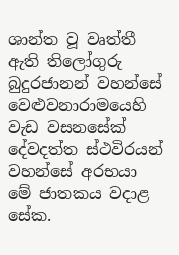ශාන්ත වූ වෘත්තී ඇති තිලෝගුරු බුදුරජානන් වහන්සේ වෙළුවනාරාමයෙහි වැඩ වසනසේක් දේවදත්ත ස්ථවිරයන් වහන්සේ අරභයා මේ ජාතකය වදාළ සේක.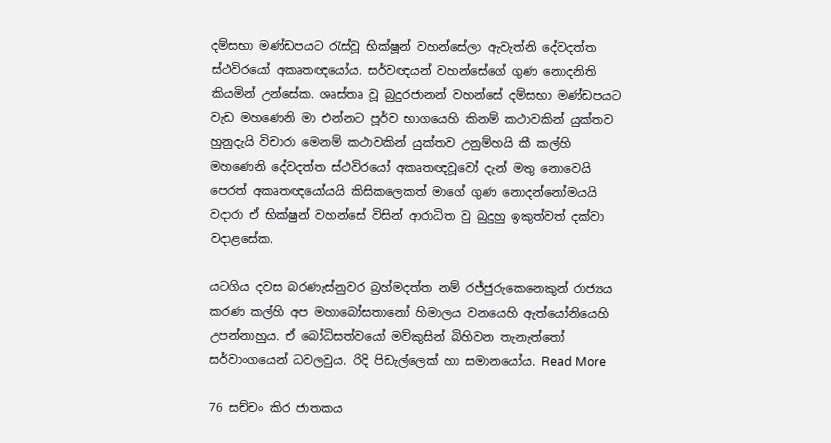දම්සභා මණ්ඩපයට රැස්වූ භික්ෂූන් වහන්සේලා ඇවැත්නි දේවදත්ත ස්ථවිරයෝ අකෘතඥයෝය. සර්වඥයන් වහන්සේගේ ගුණ නොදනිති කියමින් උන්සේක. ශෘස්තෘ වූ බුදුරජානන් වහන්සේ දම්සභා මණ්ඩපයට වැඩ මහණෙනි මා එන්නට පූර්ව භාගයෙහි කිනම් කථාවකින් යුක්තව හුනුදැයි විචාරා මෙනම් කථාවකින් යුක්තව උනුම්හයි කී කල්හි මහණෙනි දේවදත්ත ස්ථවිරයෝ අකෘතඥවූවෝ දැන් මතු නොවෙයි පෙරත් අකෘතඥයෝයයි කිසිකලෙකත් මාගේ ගුණ නොදන්නෝමයයි වදාරා ඒ භික්ෂුන් වහන්සේ විසින් ආරාධිත වු බුදුහු ඉකුත්වත් දක්වා වදාළසේක.

යටගිය දවස බරණැස්නුවර බ්‍රහ්මදත්ත නම් රජ්ජුරුකෙනෙකුන් රාජ්‍යය කරණ කල්හි අප මහාබෝසතානෝ හිමාලය වනයෙහි ඇත්යෝනියෙහි උපන්නාහුය. ඒ බෝධිසත්වයෝ මව්කුසින් බිහිවන තැනැත්තෝ සර්වාංගයෙන් ධවලවුය. රිදි පිඩැල්ලෙක් හා සමානයෝය. Read More

76 සච්චං කිර ජාතකය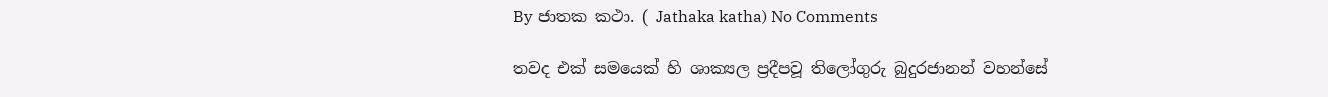By ජාතක කථා. ( Jathaka katha) No Comments

තවද එක් සමයෙක් හි ශාක්‍යල ප්‍රදීපවූ තිලෝගුරු බුදුරජානන් වහන්සේ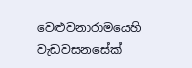වෙළුවනාරාමයෙහි වැඩවසනසේක්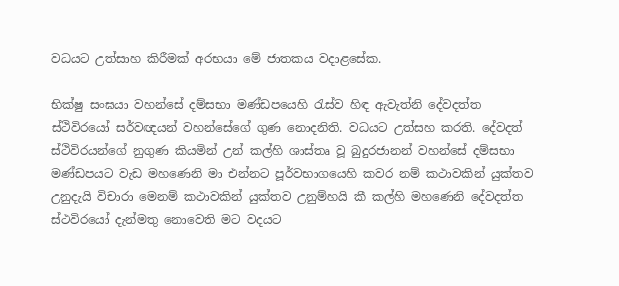වධයට උත්සාහ කිරීමක් අරභයා මේ ජාතකය වදාළසේක.

භික්ෂු සංඝයා වහන්සේ දම්සභා මණ්ඩපයෙහි රැස්ව හිඳ ඇවැත්නි දේවදත්ත ස්ථිවිරයෝ සර්වඥයන් වහන්සේගේ ගුණ නොදනිති. වධයට උත්සහ කරති. දේවදත් ස්ථිවිරයන්ගේ නුගුණ කියමින් උන් කල්හි ශාස්තෘ වූ බුදුරජානන් වහන්සේ දම්සභා මණ්ඩපයට වැඩ මහණෙනි මා එන්නට පූර්වභාගයෙහි කවර නම් කථාවකින් යුක්තව උනුදැයි විචාරා මෙනම් කථාවකින් යුක්තව උනුම්හයි කී කල්හි මහණෙනි දේවදත්ත ස්ථවිරයෝ දැන්මතු නොවෙති මට වදයට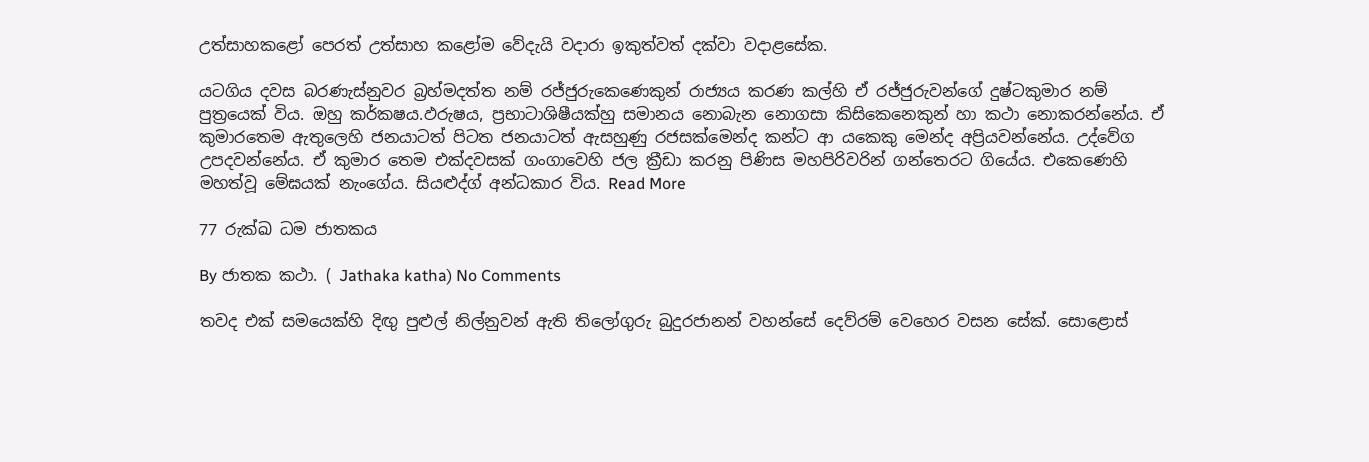උත්සාහකළෝ පෙරත් උත්සාහ කළෝම වේදැයි වදාරා ඉකුත්වත් දක්වා වදාළසේක.

යටගිය දවස බරණැස්නුවර බ්‍රහ්මදත්ත නම් රජ්ජුරුකෙණෙකුන් රාජ්‍යය කරණ කල්හි ඒ රජ්ජුරුවන්ගේ දුෂ්ටකුමාර නම් පුත්‍රයෙක් විය. ඔහු කර්කෂය.ඵරුෂය, ප්‍රභාටාශිෂීයක්හු සමානය නොබැන නොගසා කිසිකෙනෙකුන් හා කථා නොකරන්නේය. ඒ කුමාරතෙම ඇතුලෙහි ජනයාටත් පිටත ජනයාටත් ඇසහුණු රජසක්මෙන්ද කන්ට ආ යකෙකු මෙන්ද අප්‍රියවන්නේය. උද්වේග උපදවන්නේය. ඒ කුමාර තෙම එක්දවසක් ගංගාවෙහි ජල ක්‍රීඩා කරනු පිණිස මහපිරිවරින් ගන්තෙරට ගියේය. එකෙණෙහි මහත්වූ මේඝයක් නැංගේය. සියළුද්ග් අන්ධකාර විය. Read More

77 රුක්ඛ ධම ජාතකය

By ජාතක කථා. ( Jathaka katha) No Comments

තවද එක් සමයෙක්හි දිඟු පුළුල් නිල්නුවන් ඇති තිලෝගුරු බුදුරජානන් වහන්සේ දෙව්රම් වෙහෙර වසන සේක්. සොළොස්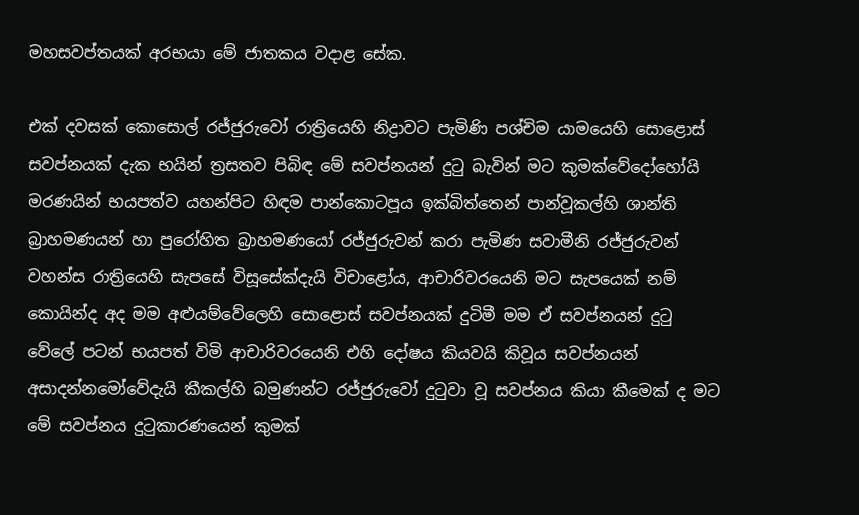මහසවප්තයක් අරභයා මේ ජාතකය වදාළ සේක.

එක් දවසක් කොසොල් රජ්ජුරුවෝ රාත්‍රියෙහි නිද්‍රාවට පැමිණි පශ්චිම යාමයෙහි සොළොස් සවප්නයක් දැක භයින් ත්‍රසතව පිබිඳ මේ සවප්නයන් දුටු බැවින් මට කුමක්වේදෝහෝයි මරණයින් භයපත්ව යහන්පිට හිඳම පාන්කොටපූය ඉක්බිත්තෙන් පාන්වූකල්හි ශාන්ති බ්‍රාහමණයන් හා පුරෝහිත බ්‍රාහමණයෝ රජ්ජුරුවන් කරා පැමිණ සවාමීනි රජ්ජුරුවන් වහන්ස රාත්‍රියෙහි සැපසේ විසූසේක්දැයි විචාළෝය, ආචාරිවරයෙනි මට සැපයෙක් නම් කොයින්ද අද මම අළුයම්වේලෙහි සොළොස් සවප්නයක් දුටිමී මම ඒ සවප්නයන් දුටු වේලේ පටන් භයපත් විමි ආචාරිවරයෙනි එහි දෝෂය කියවයි කිවූය සවප්නයන් අසාදන්නමෝවේදැයි කීකල්හි බමුණන්ට රජ්ජුරුවෝ දුටුවා වූ සවප්නය කියා කීමෙක් ද මට මේ සවප්නය දුටුකාරණයෙන් කුමක්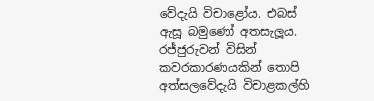වේදැයි විචාළෝය. එබස් ඇසූ බමුණෝ අතසැලූය. රජ්ජුරුවන් විසින් කවරකාරණයකින් තොපි අත්සලවේදැයි විචාළකල්හි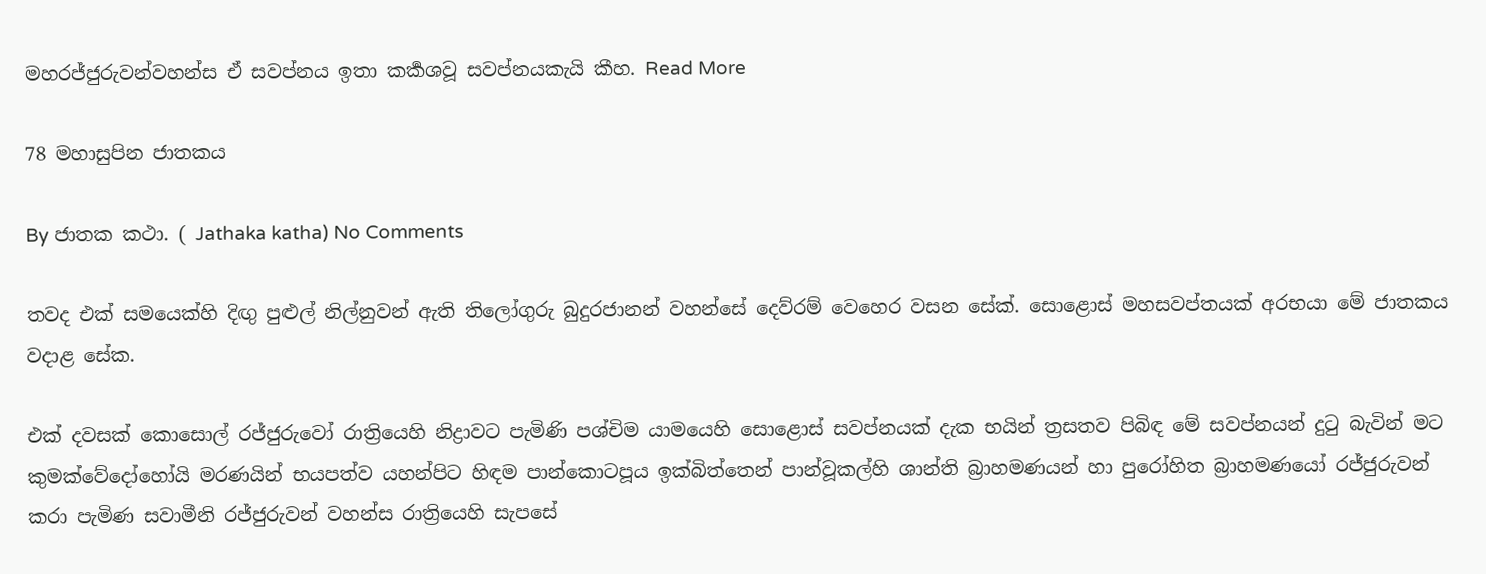මහරජ්ජුරුවන්වහන්ස ඒ සවප්නය ඉතා කර්‍කශවූ සවප්නයකැයි කීහ. Read More

78 මහාසුපින ජාතකය

By ජාතක කථා. ( Jathaka katha) No Comments

තවද එක් සමයෙක්හි දිඟු පුළුල් නිල්නුවන් ඇති තිලෝගුරු බුදුරජානන් වහන්සේ දෙව්රම් වෙහෙර වසන සේක්. සොළොස් මහසවප්තයක් අරභයා මේ ජාතකය වදාළ සේක.

එක් දවසක් කොසොල් රජ්ජුරුවෝ රාත්‍රියෙහි නිද්‍රාවට පැමිණි පශ්චිම යාමයෙහි සොළොස් සවප්නයක් දැක භයින් ත්‍රසතව පිබිඳ මේ සවප්නයන් දුටු බැවින් මට කුමක්වේදෝහෝයි මරණයින් භයපත්ව යහන්පිට හිඳම පාන්කොටපූය ඉක්බිත්තෙන් පාන්වූකල්හි ශාන්ති බ්‍රාහමණයන් හා පුරෝහිත බ්‍රාහමණයෝ රජ්ජුරුවන් කරා පැමිණ සවාමීනි රජ්ජුරුවන් වහන්ස රාත්‍රියෙහි සැපසේ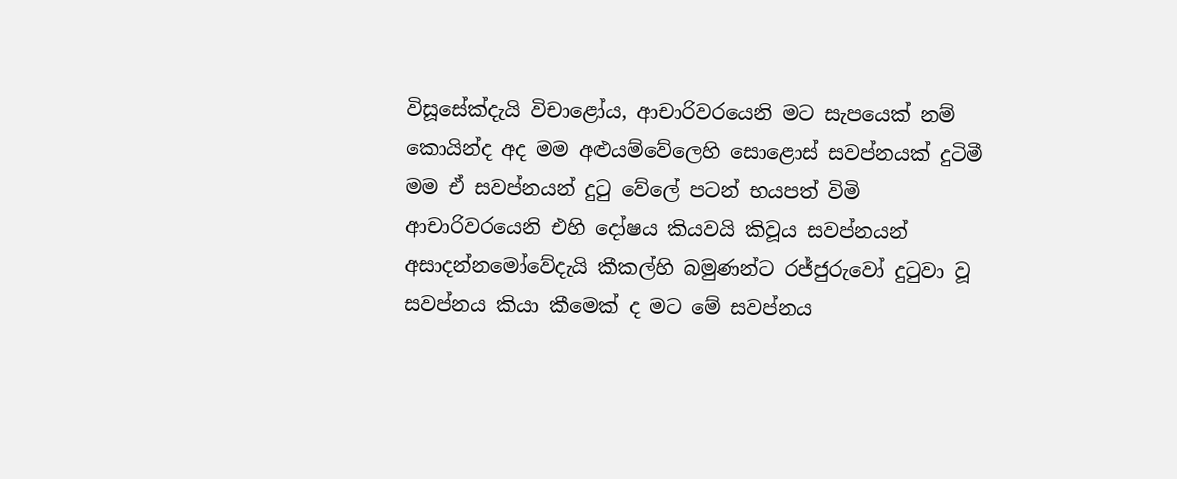විසූසේක්දැයි විචාළෝය, ආචාරිවරයෙනි මට සැපයෙක් නම් කොයින්ද අද මම අළුයම්වේලෙහි සොළොස් සවප්නයක් දුටිමී මම ඒ සවප්නයන් දුටු වේලේ පටන් භයපත් විමි ආචාරිවරයෙනි එහි දෝෂය කියවයි කිවූය සවප්නයන් අසාදන්නමෝවේදැයි කීකල්හි බමුණන්ට රජ්ජුරුවෝ දුටුවා වූ සවප්නය කියා කීමෙක් ද මට මේ සවප්නය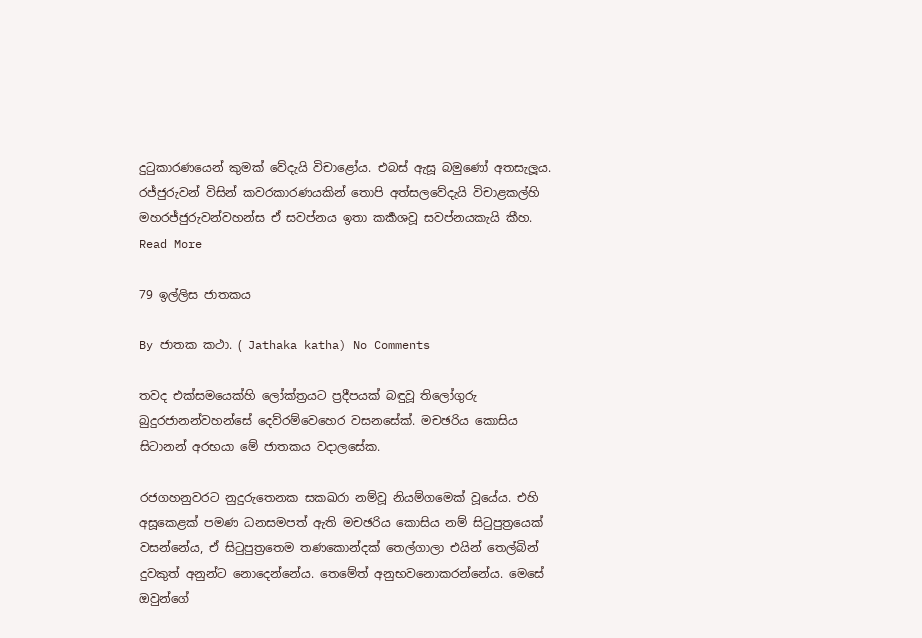දුටුකාරණයෙන් කුමක් වේදැයි විචාළෝය. එබස් ඇසූ බමුණෝ අතසැලූය. රජ්ජුරුවන් විසින් කවරකාරණයකින් තොපි අත්සලවේදැයි විචාළකල්හි මහරජ්ජුරුවන්වහන්ස ඒ සවප්නය ඉතා කර්‍කශවූ සවප්නයකැයි කීහ. Read More

79 ඉල්ලිස ජාතකය

By ජාතක කථා. ( Jathaka katha) No Comments

තවද එක්සමයෙක්හි ලෝක්ත්‍රයට ප්‍රදීපයක් බඳුවූ තිලෝගුරු බුදුරජානන්වහන්සේ දෙව්රම්වෙහෙර වසනසේක්. මචඡරිය කොසිය සිටානන් අරභයා මේ ජාතකය වදාලසේක.

රජගහනුවරට නුදුරුතෙනක සකඛරා නම්වූ නියම්ගමෙක් වූයේය. එහි අසූකෙළක් පමණ ධනසමපත් ඇති මචඡරිය කොසිය නම් සිටුපුත්‍රයෙක් වසන්නේය, ඒ සිටුපුත්‍රතෙම තණකොන්දක් තෙල්ගාලා එයින් තෙල්බින් දුවකුත් අනුන්ට නොදෙන්නේය. තෙමේත් අනුභවනොකරන්නේය. මෙසේ ඔවුන්ගේ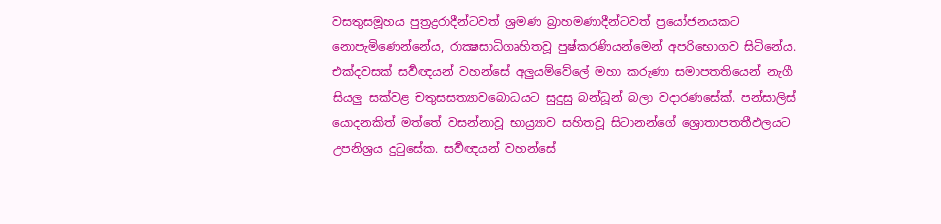වසතුසමූහය පුත්‍රද්‍රරාදීන්ටවත් ශ්‍රමණ බ්‍රාහමණාදීන්ටවත් ප්‍රයෝජනයකට නොපැමිණෙන්නේය, රාක්‍ෂසාධිගෘහිතවූ පුෂ්කරණියන්මෙන් අපරිභොගව සිටිනේය. එක්දවසක් සර්‍වඥයන් වහන්සේ අලුයම්වේලේ මහා කරුණා සමාපතතියෙන් නැගී සියලු සක්වළ චතුසසත්‍යාවබොධයට සුදුසු බන්ධූන් බලා වදාරණසේක්. පන්සාලිස් යොදනකිත් මත්තේ වසන්නාවූ භාය්‍ර්‍යාව සහිතවූ සිටානන්ගේ ශ්‍රොතාපතතීඵලයට උපනිශ්‍රය දුටුසේක. සර්‍වඥයන් වහන්සේ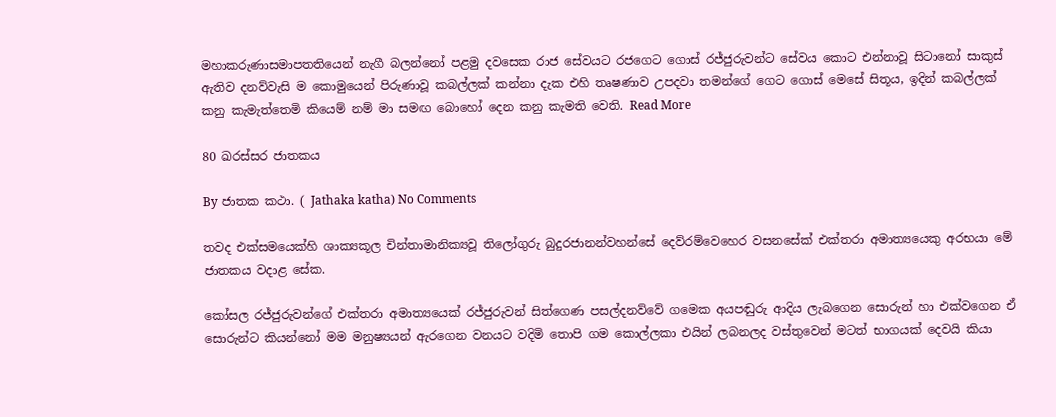මහාකරුණාසමාපතතියෙන් නැගී බලන්නෝ පළමු දවසෙක රාජ සේවයට රජගෙට ගොස් රජ්ජුරුවන්ට සේවය කොට එන්නාවූ සිටානෝ සාකුස් ඇතිව දනව්වැසි ම කොමුයෙන් පිරුණාවූ කබල්ලක් කන්නා දැක එහි තෘෂණාව උපදවා තමන්ගේ ගෙට ගොස් මෙසේ සිතූය, ඉදින් කබල්ලක් කනු කැමැත්තෙමි කියෙම් නම් මා සමඟ බොහෝ දෙන කනු කැමති වෙති. Read More

80 ඛරස්සර ජාතකය

By ජාතක කථා. ( Jathaka katha) No Comments

තවද එක්සමයෙක්හි ශාක්‍යකූල චින්තාමානික්‍යවූ තිලෝගුරු බුදුරජානන්වහන්සේ දෙව්රම්වෙහෙර වසනසේක් එක්තරා අමාත්‍යයෙකු අරභයා මේ ජාතකය වදාළ සේක.

කෝසල රජ්ජුරුවන්ගේ එක්තරා අමාත්‍යයෙක් රජ්ජුරුවන් සිත්ගෙණ පසල්දනව්වේ ගමෙක අයපඬුරු ආදිය ලැබගෙන සොරුන් හා එක්වගෙන ඒ සොරුන්ට කියන්නෝ මම මනුෂ්‍යයන් ඇරගෙන වනයට වදිමි තොපි ගම කොල්ලකා එයින් ලබනලද වස්තුවෙන් මටත් භාගයක් දෙවයි කියා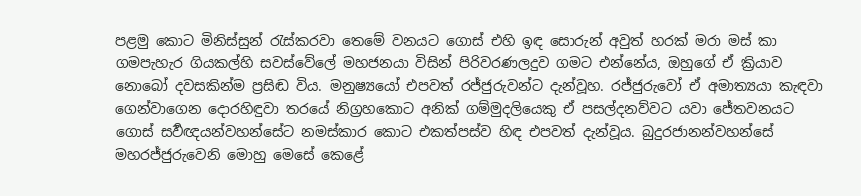පළමු කොට මිනිස්සුන් රැස්කරවා තෙමේ වනයට ගොස් එහි ඉඳ සොරුන් අවුත් හරක් මරා මස් කා ගමපැහැර ගියකල්හි සවස්වේලේ මහජනයා විසින් පිරිවරණලදුව ගමට එන්නේය, ඔහුගේ ඒ ක්‍රියාව නොබෝ දවසකින්ම ප්‍රසිඬ විය. මනුෂ්‍යයෝ එපවත් රජ්ජුරුවන්ට දැන්වූහ. රජ්ජුරුවෝ ඒ අමාත්‍යයා කැඳවා ගෙන්වාගෙන ‍දොරහිඳුවා තරයේ නිග්‍රහකොට අනික් ගම්මුදලියෙකු ඒ පසල්දනව්වට යවා ජේතවනයට ගොස් සර්‍වඥයන්වහන්සේට නමස්කාර කොට එකත්පස්ව හිඳ එපවත් දැන්වූය. බුදුරජානන්වහන්සේ මහරජ්ජුරුවෙනි මොහු මෙසේ කෙළේ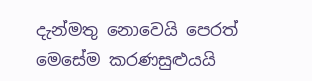දැන්මතු නොවෙයි පෙරත් මෙසේම කරණසුළුයයි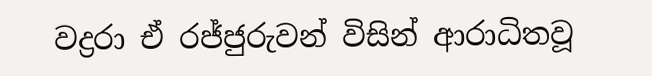වද්‍රරා ඒ රජ්ජුරුවන් විසින් ආරාධිතවූ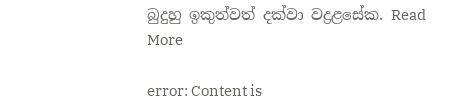බුදුහු ඉකුත්වත් දක්වා වද්‍රළසේක. Read More

error: Content is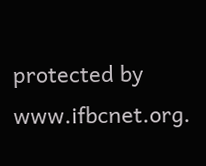protected by www.ifbcnet.org.